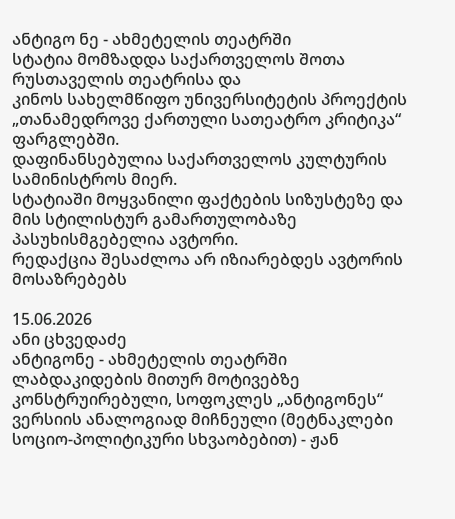ანტიგო ნე - ახმეტელის თეატრში
სტატია მომზადდა საქართველოს შოთა რუსთაველის თეატრისა და
კინოს სახელმწიფო უნივერსიტეტის პროექტის
„თანამედროვე ქართული სათეატრო კრიტიკა“ ფარგლებში.
დაფინანსებულია საქართველოს კულტურის
სამინისტროს მიერ.
სტატიაში მოყვანილი ფაქტების სიზუსტეზე და
მის სტილისტურ გამართულობაზე პასუხისმგებელია ავტორი.
რედაქცია შესაძლოა არ იზიარებდეს ავტორის მოსაზრებებს

15.06.2026
ანი ცხვედაძე
ანტიგონე - ახმეტელის თეატრში
ლაბდაკიდების მითურ მოტივებზე კონსტრუირებული, სოფოკლეს „ანტიგონეს“ ვერსიის ანალოგიად მიჩნეული (მეტნაკლები სოციო-პოლიტიკური სხვაობებით) - ჟან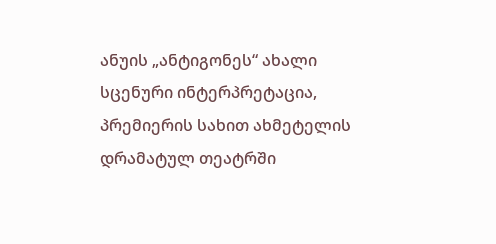ანუის „ანტიგონეს“ ახალი სცენური ინტერპრეტაცია, პრემიერის სახით ახმეტელის დრამატულ თეატრში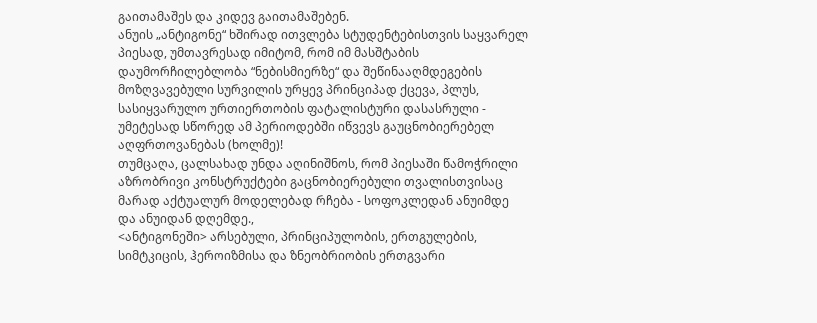გაითამაშეს და კიდევ გაითამაშებენ.
ანუის „ანტიგონე“ ხშირად ითვლება სტუდენტებისთვის საყვარელ პიესად, უმთავრესად იმიტომ, რომ იმ მასშტაბის დაუმორჩილებლობა “ნებისმიერზე“ და შეწინააღმდეგების მოზღვავებული სურვილის ურყევ პრინციპად ქცევა, პლუს, სასიყვარულო ურთიერთობის ფატალისტური დასასრული - უმეტესად სწორედ ამ პერიოდებში იწვევს გაუცნობიერებელ აღფრთოვანებას (ხოლმე)!
თუმცაღა, ცალსახად უნდა აღინიშნოს, რომ პიესაში წამოჭრილი აზრობრივი კონსტრუქტები გაცნობიერებული თვალისთვისაც მარად აქტუალურ მოდელებად რჩება - სოფოკლედან ანუიმდე და ანუიდან დღემდე.,
<ანტიგონეში> არსებული, პრინციპულობის, ერთგულების, სიმტკიცის, ჰეროიზმისა და ზნეობრიობის ერთგვარი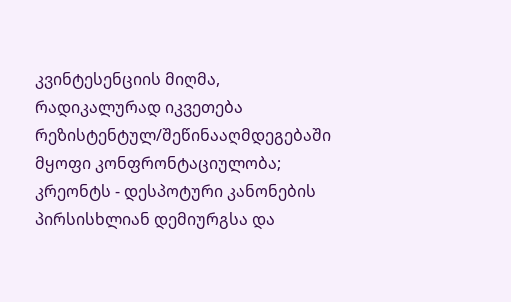კვინტესენციის მიღმა, რადიკალურად იკვეთება რეზისტენტულ/შეწინააღმდეგებაში მყოფი კონფრონტაციულობა; კრეონტს - დესპოტური კანონების პირსისხლიან დემიურგსა და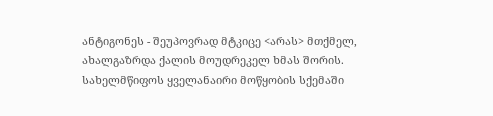ანტიგონეს - შეუპოვრად მტკიცე <არას> მთქმელ, ახალგაზრდა ქალის მოუდრეკელ ხმას შორის.
სახელმწიფოს ყველანაირი მოწყობის სქემაში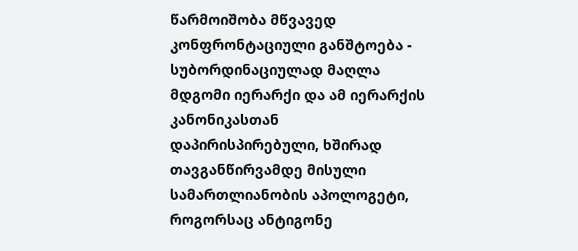წარმოიშობა მწვავედ კონფრონტაციული განშტოება - სუბორდინაციულად მაღლა მდგომი იერარქი და ამ იერარქის კანონიკასთან დაპირისპირებული, ხშირად თავგანწირვამდე მისული სამართლიანობის აპოლოგეტი, როგორსაც ანტიგონე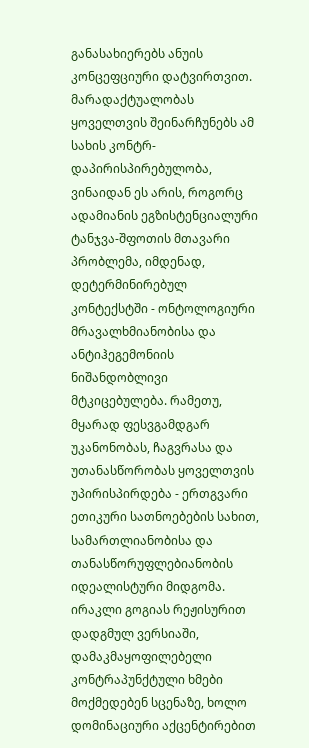განასახიერებს ანუის კონცეფციური დატვირთვით.
მარადაქტუალობას ყოველთვის შეინარჩუნებს ამ სახის კონტრ-დაპირისპირებულობა, ვინაიდან ეს არის, როგორც ადამიანის ეგზისტენციალური ტანჯვა-შფოთის მთავარი პრობლემა, იმდენად, დეტერმინირებულ კონტექსტში - ონტოლოგიური მრავალხმიანობისა და ანტიჰეგემონიის ნიშანდობლივი მტკიცებულება. რამეთუ, მყარად ფესვგამდგარ უკანონობას, ჩაგვრასა და უთანასწორობას ყოველთვის უპირისპირდება - ერთგვარი ეთიკური სათნოებების სახით, სამართლიანობისა და თანასწორუფლებიანობის იდეალისტური მიდგომა.
ირაკლი გოგიას რეჟისურით დადგმულ ვერსიაში, დამაკმაყოფილებელი კონტრაპუნქტული ხმები მოქმედებენ სცენაზე, ხოლო დომინაციური აქცენტირებით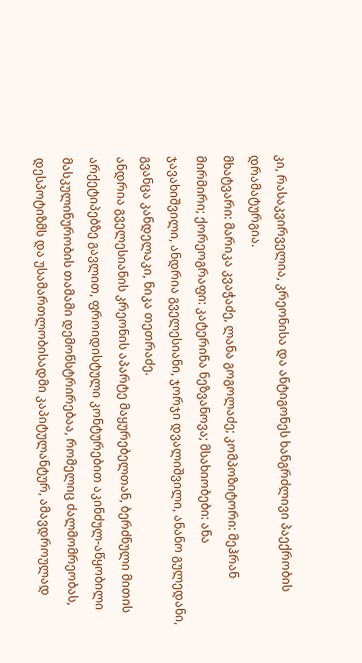კი, რასაკვირველია, კრეონისა და ანტიგონეს ხანგრძლივი პაექრობის დრამატურგია.
მხატვარი: მარიკა კვაჭაძე, ლანა გოგოლაძე; კომპოზიტორი: მეჰრან მირმირი; ქორეოგრაფი: კატერინა ნეზვანოვა; მსახიობები: ანა ჯავახიშვილი, ანდრია გველესიანი, ჯორჯი დვალიშვილი, ანანო გულედანი, გვანცა კანდელაკი, ნიკა თეთრაძე.
ანდრია გველესიანის კრეონის აპარტე მაყურებელთან, ბერძნული მითის არქეტიპებზე გავლით, ფროიდისტული კონტურებით აკინძულ-აწყობილი მასკულინურობის თამამი დემონსტრირებაა, რომელიც ძალმომრეობას, დესპოტიზმს და უსამართლობისადმი კაპიტულანტურ, ამავდროულად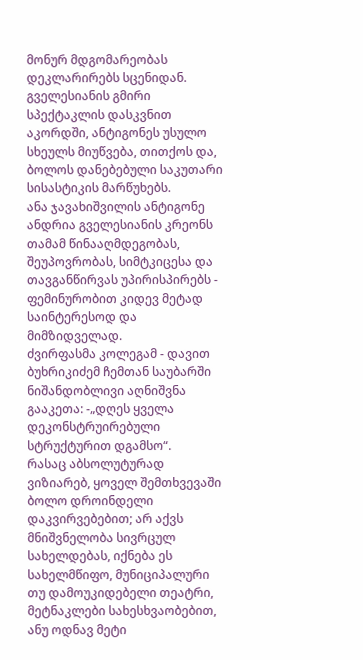მონურ მდგომარეობას დეკლარირებს სცენიდან. გველესიანის გმირი სპექტაკლის დასკვნით აკორდში, ანტიგონეს უსულო სხეულს მიუწვება, თითქოს და, ბოლოს დანებებული საკუთარი სისასტიკის მარწუხებს.
ანა ჯავახიშვილის ანტიგონე ანდრია გველესიანის კრეონს თამამ წინააღმდეგობას, შეუპოვრობას, სიმტკიცესა და თავგანწირვას უპირისპირებს - ფემინურობით კიდევ მეტად საინტერესოდ და მიმზიდველად.
ძვირფასმა კოლეგამ - დავით ბუხრიკიძემ ჩემთან საუბარში ნიშანდობლივი აღნიშვნა გააკეთა: -„დღეს ყველა დეკონსტრუირებული სტრუქტურით დგამსო“.
რასაც აბსოლუტურად ვიზიარებ, ყოველ შემთხვევაში ბოლო დროინდელი დაკვირვებებით; არ აქვს მნიშვნელობა სივრცულ სახელდებას, იქნება ეს სახელმწიფო, მუნიციპალური თუ დამოუკიდებელი თეატრი, მეტნაკლები სახესხვაობებით, ანუ ოდნავ მეტი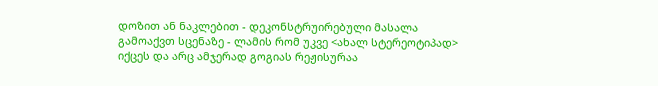დოზით ან ნაკლებით - დეკონსტრუირებული მასალა გამოაქვთ სცენაზე - ლამის რომ უკვე <ახალ სტერეოტიპად> იქცეს და არც ამჯერად გოგიას რეჟისურაა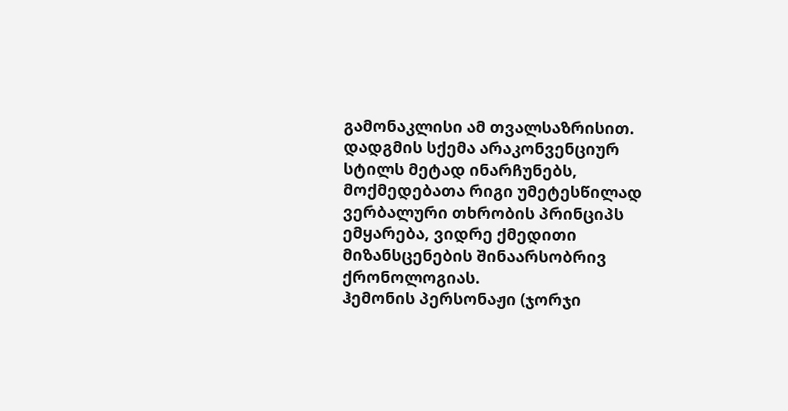გამონაკლისი ამ თვალსაზრისით. დადგმის სქემა არაკონვენციურ სტილს მეტად ინარჩუნებს, მოქმედებათა რიგი უმეტესწილად ვერბალური თხრობის პრინციპს ემყარება, ვიდრე ქმედითი მიზანსცენების შინაარსობრივ ქრონოლოგიას.
ჰემონის პერსონაჟი (ჯორჯი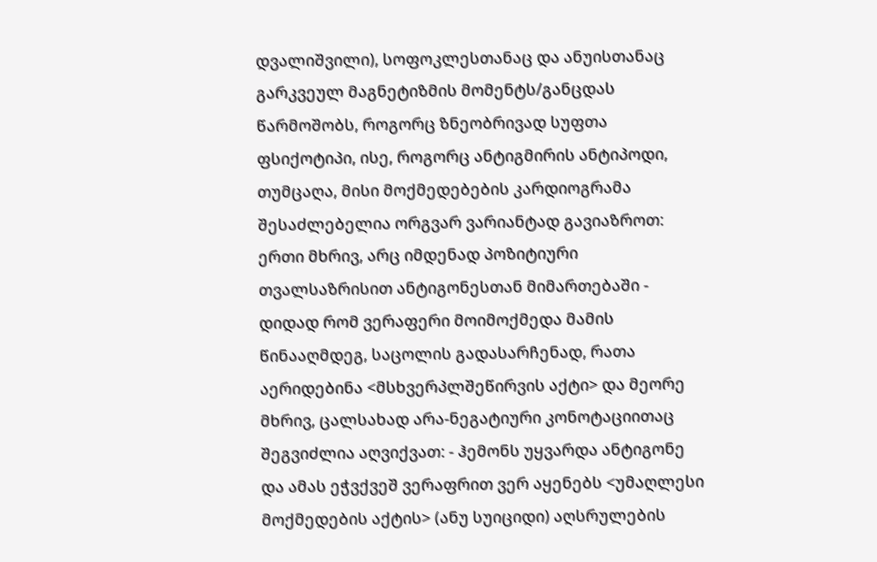დვალიშვილი), სოფოკლესთანაც და ანუისთანაც გარკვეულ მაგნეტიზმის მომენტს/განცდას წარმოშობს, როგორც ზნეობრივად სუფთა ფსიქოტიპი, ისე, როგორც ანტიგმირის ანტიპოდი, თუმცაღა, მისი მოქმედებების კარდიოგრამა შესაძლებელია ორგვარ ვარიანტად გავიაზროთ: ერთი მხრივ, არც იმდენად პოზიტიური თვალსაზრისით ანტიგონესთან მიმართებაში - დიდად რომ ვერაფერი მოიმოქმედა მამის წინააღმდეგ, საცოლის გადასარჩენად, რათა აერიდებინა <მსხვერპლშეწირვის აქტი> და მეორე მხრივ, ცალსახად არა-ნეგატიური კონოტაციითაც შეგვიძლია აღვიქვათ: - ჰემონს უყვარდა ანტიგონე და ამას ეჭვქვეშ ვერაფრით ვერ აყენებს <უმაღლესი მოქმედების აქტის> (ანუ სუიციდი) აღსრულების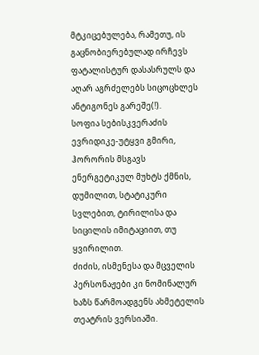მტკიცებულება, რამეთუ, ის გაცნობიერებულად ირჩევს ფატალისტურ დასასრულს და აღარ აგრძელებს სიცოცხლეს ანტიგონეს გარეშე(!).
სოფია სებისკვერაძის ევრიდიკე-უტყვი გმირი, ჰორორის მსგავს ენერგეტიკულ მუხტს ქმნის, დუმილით, სტატიკური სვლებით, ტირილისა და სიცილის იმიტაციით, თუ ყვირილით.
ძიძის, ისმენესა და მცველის პერსონაჟები კი ნომინალურ ხაზს წარმოადგენს ახმეტელის თეატრის ვერსიაში.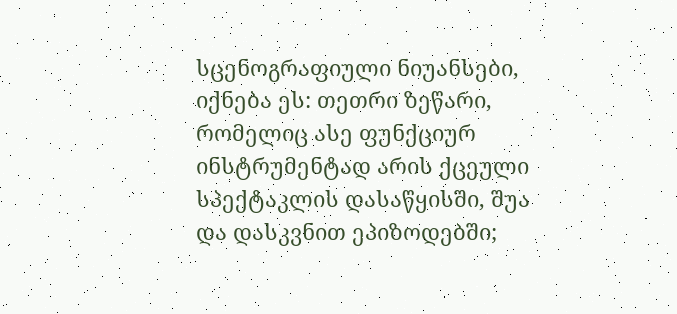სცენოგრაფიული ნიუანსები, იქნება ეს: თეთრი ზეწარი, რომელიც ასე ფუნქციურ ინსტრუმენტად არის ქცეული სპექტაკლის დასაწყისში, შუა და დასკვნით ეპიზოდებში;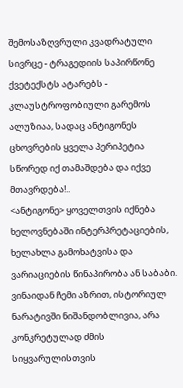შემოსაზღვრული კვადრატული სივრცე - ტრაგედიის საპირწონე ქვეტექსტს ატარებს - კლაუსტროფობიული გარემოს ალუზიაა, სადაც ანტიგონეს ცხოვრების ყველა პერიპეტია სწორედ იქ თამაშდება და იქვე მთავრდება!..
<ანტიგონე> ყოველთვის იქნება ხელოვნებაში ინტერპრეტაციების, ხელახლა გამოხატვისა და ვარიაციების წინაპირობა ან საბაბი. ვინაიდან ჩემი აზრით, ისტორიულ ნარატივში ნიშანდობლივია, არა კონკრეტულად ძმის სიყვარულისთვის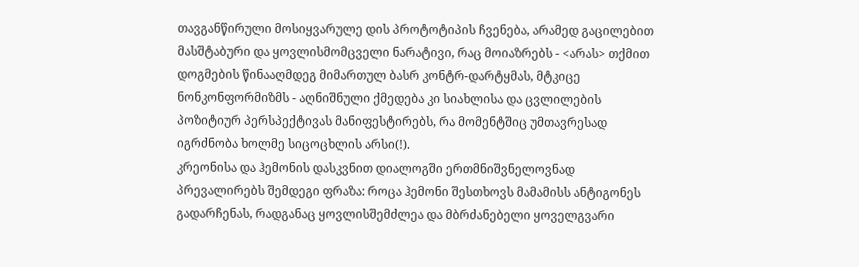თავგანწირული მოსიყვარულე დის პროტოტიპის ჩვენება, არამედ გაცილებით მასშტაბური და ყოვლისმომცველი ნარატივი, რაც მოიაზრებს - <არას> თქმით დოგმების წინააღმდეგ მიმართულ ბასრ კონტრ-დარტყმას, მტკიცე ნონკონფორმიზმს - აღნიშნული ქმედება კი სიახლისა და ცვლილების პოზიტიურ პერსპექტივას მანიფესტირებს, რა მომენტშიც უმთავრესად იგრძნობა ხოლმე სიცოცხლის არსი(!).
კრეონისა და ჰემონის დასკვნით დიალოგში ერთმნიშვნელოვნად პრევალირებს შემდეგი ფრაზა: როცა ჰემონი შესთხოვს მამამისს ანტიგონეს გადარჩენას, რადგანაც ყოვლისშემძლეა და მბრძანებელი ყოველგვარი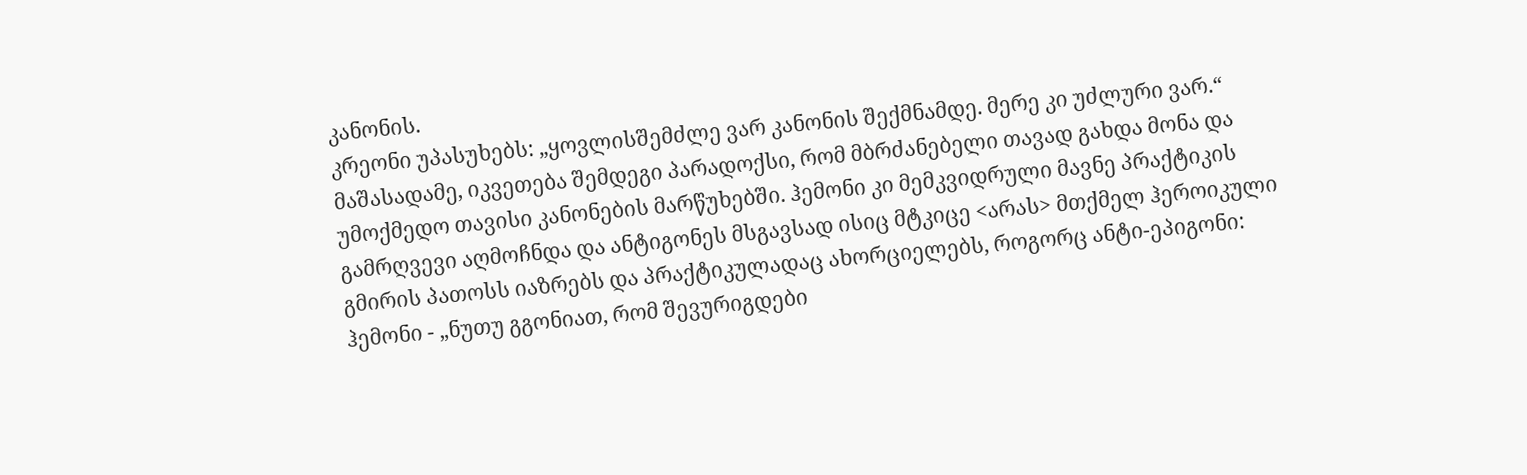კანონის.
კრეონი უპასუხებს: „ყოვლისშემძლე ვარ კანონის შექმნამდე. მერე კი უძლური ვარ.“ მაშასადამე, იკვეთება შემდეგი პარადოქსი, რომ მბრძანებელი თავად გახდა მონა და უმოქმედო თავისი კანონების მარწუხებში. ჰემონი კი მემკვიდრული მავნე პრაქტიკის გამრღვევი აღმოჩნდა და ანტიგონეს მსგავსად ისიც მტკიცე <არას> მთქმელ ჰეროიკული გმირის პათოსს იაზრებს და პრაქტიკულადაც ახორციელებს, როგორც ანტი-ეპიგონი:
ჰემონი - „ნუთუ გგონიათ, რომ შევურიგდები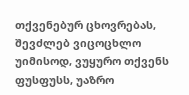თქვენებურ ცხოვრებას, შევძლებ ვიცოცხლო უიმისოდ, ვუყურო თქვენს ფუსფუსს, უაზრო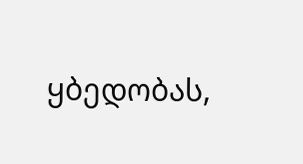ყბედობას,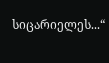სიცარიელეს...“